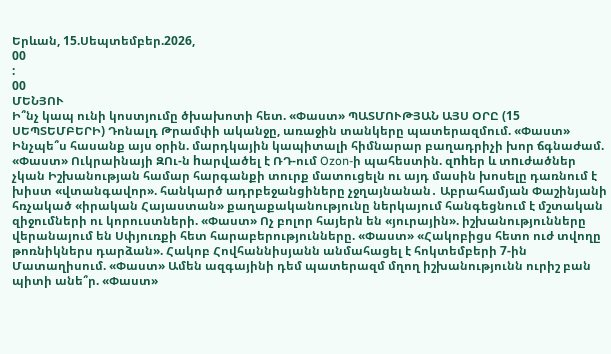Երևան, 15.Սեպտեմբեր.2026,
00
:
00
ՄԵՆՅՈՒ
Ի՞նչ կապ ունի կոստյումը ծխախոտի հետ. «Փաստ» ՊԱՏՄՈՒԹՅԱՆ ԱՅՍ ՕՐԸ (15 ՍԵՊՏԵՄԲԵՐԻ) Դոնալդ Թրամփի ականջը, առաջին տանկերը պատերազմում. «Փաստ» Ինչպե՞ս հասանք այս օրին. մարդկային կապիտալի հիմնարար բաղադրիչի խոր ճգնաժամ. «Փաստ» Ուկրաինայի ԶՈւ-ն hարվածել է ՌԴ-ում Ozon-ի պահեստին. զnhեր և տnւժածներ չկան Իշխանության համար հարգանքի տուրք մատուցելն ու այդ մասին խոսելը դառնում է խիստ «վտանգավոր». հանկարծ ադրբեջանցիները չջղայնանան․ Աբրահամյան Փաշինյանի հռչակած «իրական Հայաստան» քաղաքականությունը ներկայում հանգեցնում է մշտական զիջումների ու կորուստների. «Փաստ» Ոչ բոլոր հայերն են «յուրային». իշխանությունները վերանայում են Սփյուռքի հետ հարաբերությունները. «Փաստ» «Հակոբիցս հետո ուժ տվողը թոռնիկներս դարձան». Հակոբ Հովհաննիսյանն անմահացել է հոկտեմբերի 7-ին Մատաղիսում. «Փաստ» Ամեն ազգայինի դեմ պատերազմ մղող իշխանությունն ուրիշ բան պիտի անե՞ր. «Փաստ»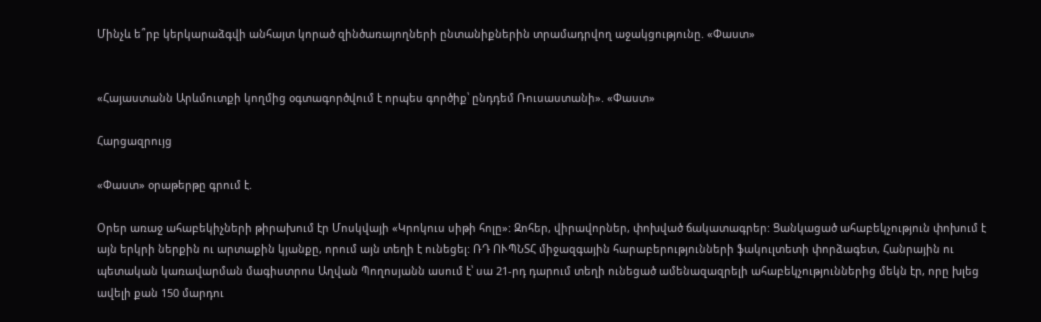Մինչև ե՞րբ կերկարաձգվի անհայտ կորած զինծառայողների ընտանիքներին տրամադրվող աջակցությունը. «Փաստ»


«Հայաստանն Արևմուտքի կողմից օգտագործվում է որպես գործիք՝ ընդդեմ Ռուսաստանի». «Փաստ»

Հարցազրույց

«Փաստ» օրաթերթը գրում է.

Օրեր առաջ ահաբեկիչների թիրախում էր Մոսկվայի «Կրոկուս սիթի հոլը»: Զոհեր, վիրավորներ, փոխված ճակատագրեր: Ցանկացած ահաբեկչություն փոխում է այն երկրի ներքին ու արտաքին կյանքը, որում այն տեղի է ունեցել: ՌԴ ՈՒՊՆՏՀ միջազգային հարաբերությունների ֆակուլտետի փորձագետ, Հանրային ու պետական կառավարման մագիստրոս Աղվան Պողոսյանն ասում է՝ սա 21-րդ դարում տեղի ունեցած ամենազազրելի ահաբեկչություններից մեկն էր, որը խլեց ավելի քան 150 մարդու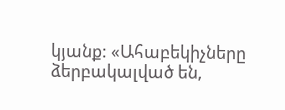կյանք: «Ահաբեկիչները ձերբակալված են,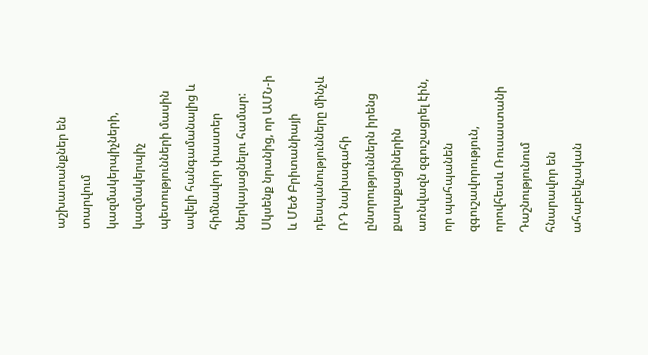աշխատանքներ են տարվում կազմակերպիչների, կազմակերպիչ պետությունների մասին ավելի հանգամանալից և հիմնավոր փաստեր ներկայացնելու համար: Սկսենք նրանից, որ ԱՄՆ-ի և Մեծ Բրիտանիայի դեսպանությունները մինչև ՌԴ նախագահի ընտրություններն իրենց քաղաքացիներին առնվազն զգուշացրել էին, որ պահպանեն զգուշավորություն, որովհետև Ռուսաստանի Դաշնությունում հնարավոր են ահաբեկչական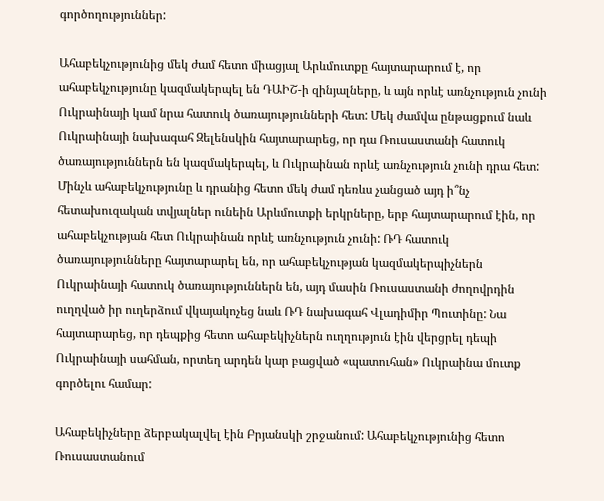գործողություններ:

Ահաբեկչությունից մեկ ժամ հետո միացյալ Արևմուտքը հայտարարում է, որ ահաբեկչությունը կազմակերպել են ԴԱԻՇ-ի զինյալները, և այն որևէ առնչություն չունի Ուկրաինայի կամ նրա հատուկ ծառայությունների հետ: Մեկ ժամվա ընթացքում նաև Ուկրաինայի նախագահ Զելենսկին հայտարարեց, որ դա Ռուսաստանի հատուկ ծառայություններն են կազմակերպել, և Ուկրաինան որևէ առնչություն չունի դրա հետ: Մինչև ահաբեկչությունը և դրանից հետո մեկ ժամ դեռևս չանցած այդ ի՞նչ հետախուզական տվյալներ ունեին Արևմուտքի երկրները, երբ հայտարարում էին, որ ահաբեկչության հետ Ուկրաինան որևէ առնչություն չունի: ՌԴ հատուկ ծառայությունները հայտարարել են, որ ահաբեկչության կազմակերպիչներն Ուկրաինայի հատուկ ծառայություններն են, այդ մասին Ռուսաստանի ժողովրդին ուղղված իր ուղերձում վկայակոչեց նաև ՌԴ նախագահ Վլադիմիր Պուտինը: Նա հայտարարեց, որ դեպքից հետո ահաբեկիչներն ուղղություն էին վերցրել դեպի Ուկրաինայի սահման, որտեղ արդեն կար բացված «պատուհան» Ուկրաինա մուտք գործելու համար:

Ահաբեկիչները ձերբակալվել էին Բրյանսկի շրջանում: Ահաբեկչությունից հետո Ռուսաստանում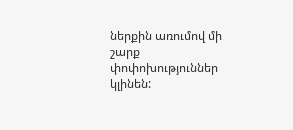ներքին առումով մի շարք փոփոխություններ կլինեն: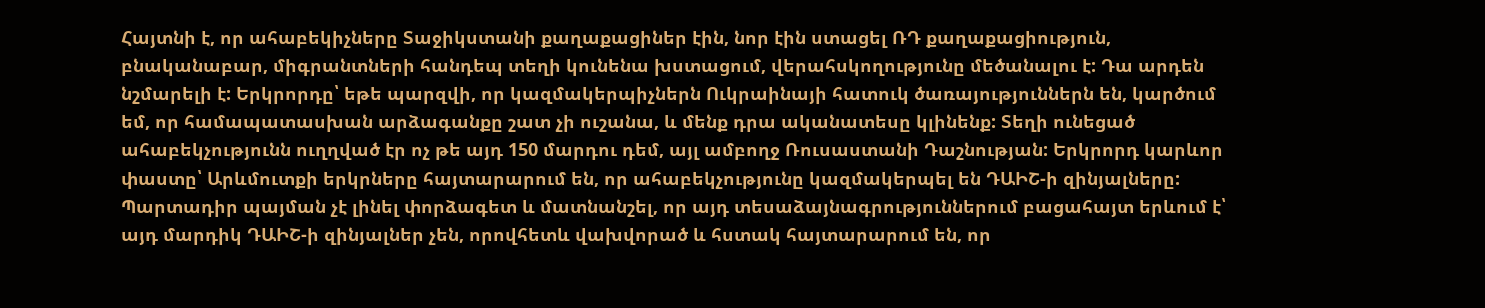Հայտնի է, որ ահաբեկիչները Տաջիկստանի քաղաքացիներ էին, նոր էին ստացել ՌԴ քաղաքացիություն, բնականաբար, միգրանտների հանդեպ տեղի կունենա խստացում, վերահսկողությունը մեծանալու է: Դա արդեն նշմարելի է: Երկրորդը՝ եթե պարզվի, որ կազմակերպիչներն Ուկրաինայի հատուկ ծառայություններն են, կարծում եմ, որ համապատասխան արձագանքը շատ չի ուշանա, և մենք դրա ականատեսը կլինենք: Տեղի ունեցած ահաբեկչությունն ուղղված էր ոչ թե այդ 150 մարդու դեմ, այլ ամբողջ Ռուսաստանի Դաշնության: Երկրորդ կարևոր փաստը՝ Արևմուտքի երկրները հայտարարում են, որ ահաբեկչությունը կազմակերպել են ԴԱԻՇ-ի զինյալները: Պարտադիր պայման չէ լինել փորձագետ և մատնանշել, որ այդ տեսաձայնագրություններում բացահայտ երևում է՝ այդ մարդիկ ԴԱԻՇ-ի զինյալներ չեն, որովհետև վախվորած և հստակ հայտարարում են, որ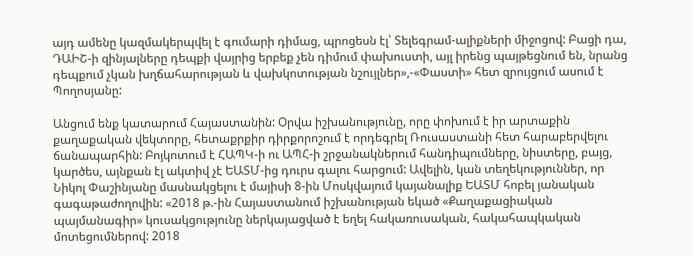այդ ամենը կազմակերպվել է գումարի դիմաց, պրոցեսն էլ՝ Տելեգրամ-ալիքների միջոցով: Բացի դա, ԴԱԻՇ-ի զինյալները դեպքի վայրից երբեք չեն դիմում փախուստի, այլ իրենց պայթեցնում են, նրանց դեպքում չկան խղճահարության և վախկոտության նշույլներ»,-«Փաստի» հետ զրույցում ասում է Պողոսյանը:

Անցում ենք կատարում Հայաստանին: Օրվա իշխանությունը, որը փոխում է իր արտաքին քաղաքական վեկտորը, հետաքրքիր դիրքորոշում է որդեգրել Ռուսաստանի հետ հարաբերվելու ճանապարհին: Բոյկոտում է ՀԱՊԿ-ի ու ԱՊՀ-ի շրջանակներում հանդիպումները, նիստերը, բայց, կարծես, այնքան էլ ակտիվ չէ ԵԱՏՄ-ից դուրս գալու հարցում: Ավելին, կան տեղեկություններ, որ Նիկոլ Փաշինյանը մասնակցելու է մայիսի 8-ին Մոսկվայում կայանալիք ԵԱՏՄ հոբել յանական գագաթաժողովին: «2018 թ.-ին Հայաստանում իշխանության եկած «Քաղաքացիական պայմանագիր» կուսակցությունը ներկայացված է եղել հակառուսական, հակահապկական մոտեցումներով: 2018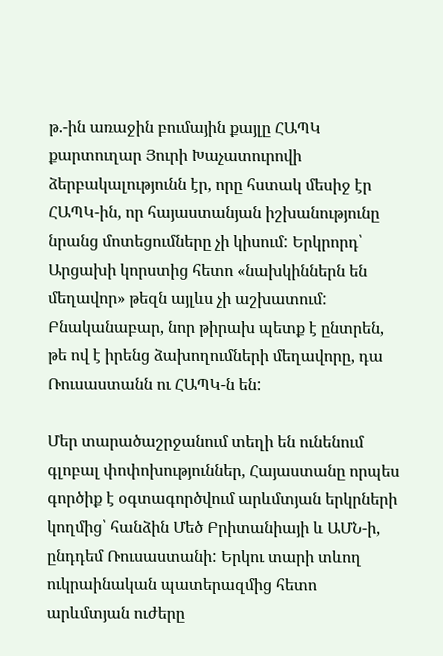թ.-ին առաջին բումային քայլը ՀԱՊԿ քարտուղար Յուրի Խաչատուրովի ձերբակալությունն էր, որը հստակ մեսիջ էր ՀԱՊԿ-ին, որ հայաստանյան իշխանությունը նրանց մոտեցումները չի կիսում: Երկրորդ՝ Արցախի կորստից հետո «նախկիններն են մեղավոր» թեզն այլևս չի աշխատում: Բնականաբար, նոր թիրախ պետք է ընտրեն, թե ով է իրենց ձախողումների մեղավորը, դա Ռուսաստանն ու ՀԱՊԿ-ն են:

Մեր տարածաշրջանում տեղի են ունենում գլոբալ փոփոխություններ, Հայաստանը որպես գործիք է օգտագործվում արևմտյան երկրների կողմից՝ հանձին Մեծ Բրիտանիայի և ԱՄՆ-ի, ընդդեմ Ռուսաստանի: Երկու տարի տևող ուկրաինական պատերազմից հետո արևմտյան ուժերը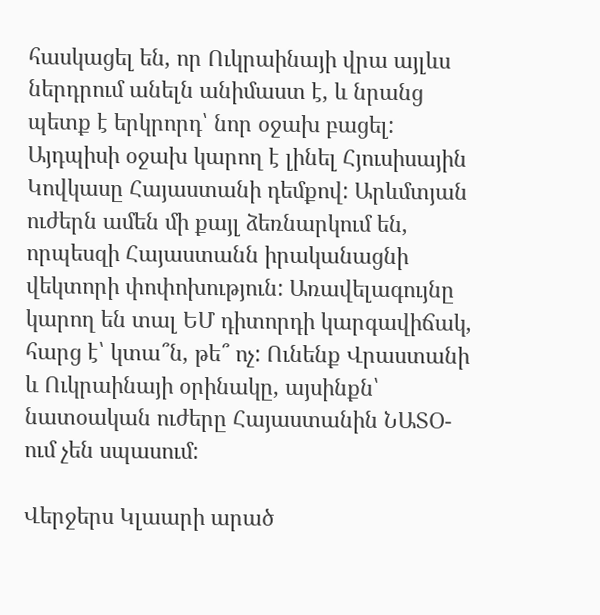հասկացել են, որ Ուկրաինայի վրա այլևս ներդրում անելն անիմաստ է, և նրանց պետք է երկրորդ՝ նոր օջախ բացել: Այդպիսի օջախ կարող է լինել Հյուսիսային Կովկասը Հայաստանի դեմքով: Արևմտյան ուժերն ամեն մի քայլ ձեռնարկում են, որպեսզի Հայաստանն իրականացնի վեկտորի փոփոխություն: Առավելագույնը կարող են տալ ԵՄ դիտորդի կարգավիճակ, հարց է՝ կտա՞ն, թե՞ ոչ: Ունենք Վրաստանի և Ուկրաինայի օրինակը, այսինքն՝ նատօական ուժերը Հայաստանին ՆԱՏՕ-ում չեն սպասում:

Վերջերս Կլաարի արած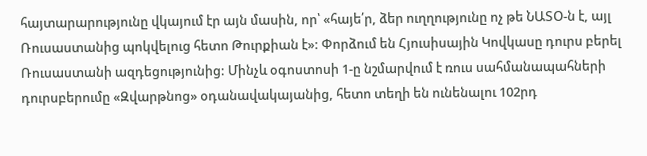հայտարարությունը վկայում էր այն մասին, որ՝ «հայե՛ր, ձեր ուղղությունը ոչ թե ՆԱՏՕ-ն է, այլ Ռուսաստանից պոկվելուց հետո Թուրքիան է»: Փորձում են Հյուսիսային Կովկասը դուրս բերել Ռուսաստանի ազդեցությունից: Մինչև օգոստոսի 1-ը նշմարվում է ռուս սահմանապահների դուրսբերումը «Զվարթնոց» օդանավակայանից, հետո տեղի են ունենալու 102րդ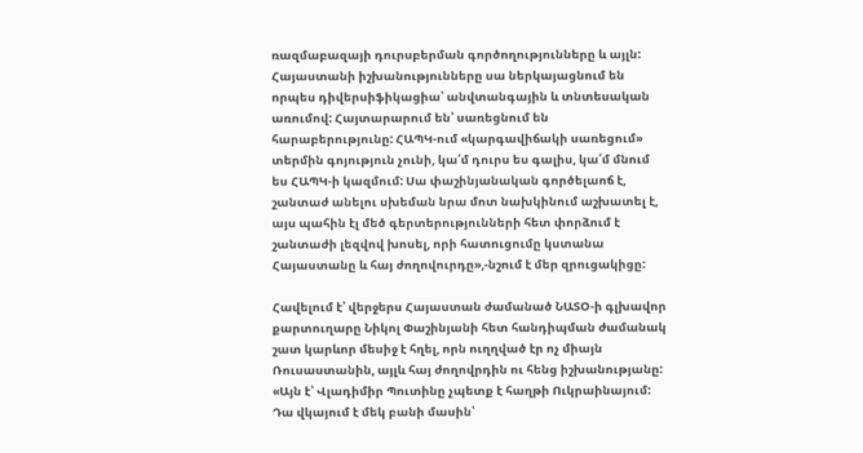ռազմաբազայի դուրսբերման գործողությունները և այլն: Հայաստանի իշխանությունները սա ներկայացնում են որպես դիվերսիֆիկացիա՝ անվտանգային և տնտեսական առումով: Հայտարարում են՝ սառեցնում են հարաբերությունը: ՀԱՊԿ-ում «կարգավիճակի սառեցում» տերմին գոյություն չունի, կա՛մ դուրս ես գալիս, կա՛մ մնում ես ՀԱՊԿ-ի կազմում: Սա փաշինյանական գործելաոճ է, շանտաժ անելու սխեման նրա մոտ նախկինում աշխատել է, այս պահին էլ մեծ գերտերությունների հետ փորձում է շանտաժի լեզվով խոսել, որի հատուցումը կստանա Հայաստանը և հայ ժողովուրդը»,-նշում է մեր զրուցակիցը:

Հավելում է՝ վերջերս Հայաստան ժամանած ՆԱՏՕ-ի գլխավոր քարտուղարը Նիկոլ Փաշինյանի հետ հանդիպման ժամանակ շատ կարևոր մեսիջ է հղել, որն ուղղված էր ոչ միայն Ռուսաստանին, այլև հայ ժողովրդին ու հենց իշխանությանը: «Այն է՝ Վլադիմիր Պուտինը չպետք է հաղթի Ուկրաինայում: Դա վկայում է մեկ բանի մասին՝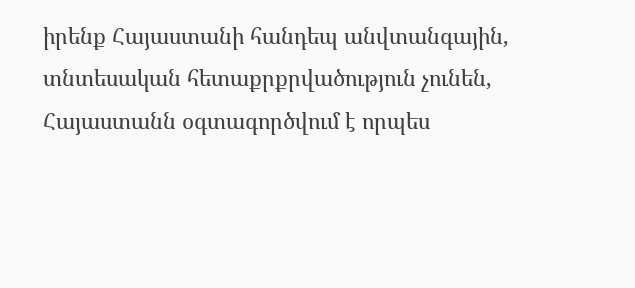իրենք Հայաստանի հանդեպ անվտանգային, տնտեսական հետաքրքրվածություն չունեն, Հայաստանն օգտագործվում է որպես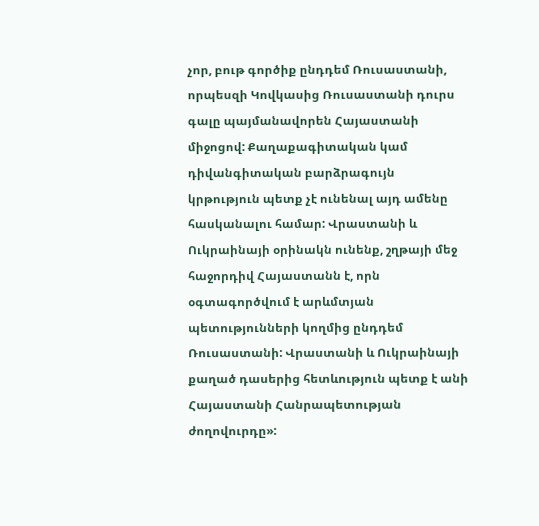չոր, բութ գործիք ընդդեմ Ռուսաստանի, որպեսզի Կովկասից Ռուսաստանի դուրս գալը պայմանավորեն Հայաստանի միջոցով: Քաղաքագիտական կամ դիվանգիտական բարձրագույն կրթություն պետք չէ ունենալ այդ ամենը հասկանալու համար: Վրաստանի և Ուկրաինայի օրինակն ունենք, շղթայի մեջ հաջորդիվ Հայաստանն է, որն օգտագործվում է արևմտյան պետությունների կողմից ընդդեմ Ռուսաստանի: Վրաստանի և Ուկրաինայի քաղած դասերից հետևություն պետք է անի Հայաստանի Հանրապետության ժողովուրդը»: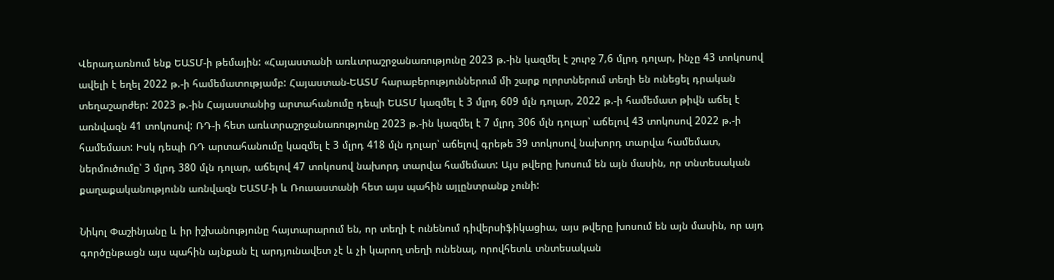Վերադառնում ենք ԵԱՏՄ-ի թեմային: «Հայաստանի առևտրաշրջանառությունը 2023 թ.-ին կազմել է շուրջ 7,6 մլրդ դոլար, ինչը 43 տոկոսով ավելի է եղել 2022 թ.-ի համեմատությամբ: Հայաստան-ԵԱՏՄ հարաբերություններում մի շարք ոլորտներում տեղի են ունեցել դրական տեղաշարժեր: 2023 թ.-ին Հայաստանից արտահանումը դեպի ԵԱՏՄ կազմել է 3 մլրդ 609 մլն դոլար, 2022 թ.-ի համեմատ թիվն աճել է առնվազն 41 տոկոսով: ՌԴ-ի հետ առևտրաշրջանառությունը 2023 թ.-ին կազմել է 7 մլրդ 306 մլն դոլար՝ աճելով 43 տոկոսով 2022 թ.-ի համեմատ: Իսկ դեպի ՌԴ արտահանումը կազմել է 3 մլրդ 418 մլն դոլար՝ աճելով գրեթե 39 տոկոսով նախորդ տարվա համեմատ, ներմուծումը՝ 3 մլրդ 380 մլն դոլար, աճելով 47 տոկոսով նախորդ տարվա համեմատ: Այս թվերը խոսում են այն մասին, որ տնտեսական քաղաքականությունն առնվազն ԵԱՏՄ-ի և Ռուսաստանի հետ այս պահին այլընտրանք չունի:

Նիկոլ Փաշինյանը և իր իշխանությունը հայտարարում են, որ տեղի է ունենում դիվերսիֆիկացիա, այս թվերը խոսում են այն մասին, որ այդ գործընթացն այս պահին այնքան էլ արդյունավետ չէ և չի կարող տեղի ունենալ, որովհետև տնտեսական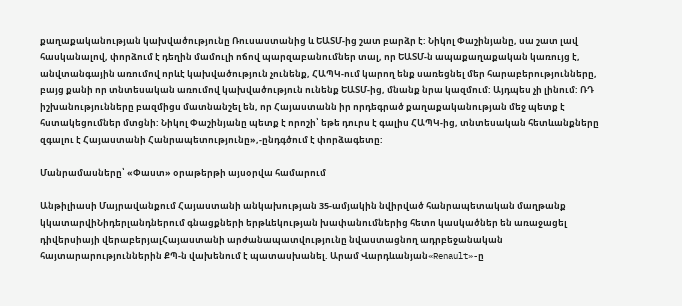քաղաքականության կախվածությունը Ռուսաստանից և ԵԱՏՄ-ից շատ բարձր է: Նիկոլ Փաշինյանը, սա շատ լավ հասկանալով, փորձում է դեղին մամուլի ոճով պարզաբանումներ տալ, որ ԵԱՏՄ-ն ապաքաղաքական կառույց է, անվտանգային առումով որևէ կախվածություն չունենք, ՀԱՊԿ-ում կարող ենք սառեցնել մեր հարաբերությունները, բայց քանի որ տնտեսական առումով կախվածություն ունենք ԵԱՏՄ-ից, մնանք նրա կազմում: Այդպես չի լինում: ՌԴ իշխանությունները բազմիցս մատնանշել են, որ Հայաստանն իր որդեգրած քաղաքականության մեջ պետք է հստակեցումներ մտցնի: Նիկոլ Փաշինյանը պետք է որոշի՝ եթե դուրս է գալիս ՀԱՊԿ-ից, տնտեսական հետևանքները զգալու է Հայաստանի Հանրապետությունը»,-ընդգծում է փորձագետը:

Մանրամասները՝ «Փաստ» օրաթերթի այսօրվա համարում

Անթիլիասի Մայրավանքում Հայաստանի անկախության 35-ամյակին նվիրված հանրապետական մաղթանք կկատարվիՆիդերլանդներում գնացքների երթևեկության խափանումներից հետո կասկածներ են առաջացել դիվերսիայի վերաբերյալՀայաստանի արժանապատվությունը նվաստացնող ադրբեջանական հայտարարություններին ՔՊ-ն վախենում է պատասխանել. Արամ Վարդևանյան«Renault»-ը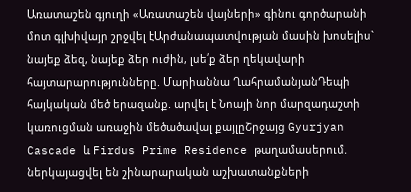Առատաշեն գյուղի «Առատաշեն վայների» գինու գործարանի մոտ գլխիվայր շրջվել էԱրժանապատվության մասին խոսելիս` նայեք ձեզ, նայեք ձեր ուժին, լսե՛ք ձեր ղեկավարի հայտարարությունները. Մարիաննա ՂահրամանյանԴեպի հայկական մեծ երազանք. արվել է Նոայի նոր մարզադաշտի կառուցման առաջին մեծածավալ քայլըՇրջայց Gyurjyan Cascade և Firdus Prime Residence թաղամասերում. ներկայացվել են շինարարական աշխատանքների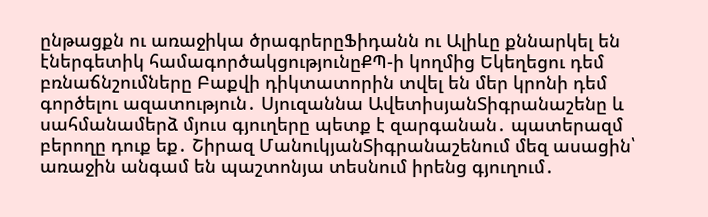ընթացքն ու առաջիկա ծրագրերըՖիդանն ու Ալիևը քննարկել են էներգետիկ համագործակցությունըՔՊ-ի կողմից Եկեղեցու դեմ բռնաճնշումները Բաքվի դիկտատորին տվել են մեր կրոնի դեմ գործելու ազատություն․ Սյուզաննա ԱվետիսյանՏիգրանաշենը և սահմանամերձ մյուս գյուղերը պետք է զարգանան․ պատերազմ բերողը դուք եք․ Շիրազ ՄանուկյանՏիգրանաշենում մեզ ասացին՝ առաջին անգամ են պաշտոնյա տեսնում իրենց գյուղում․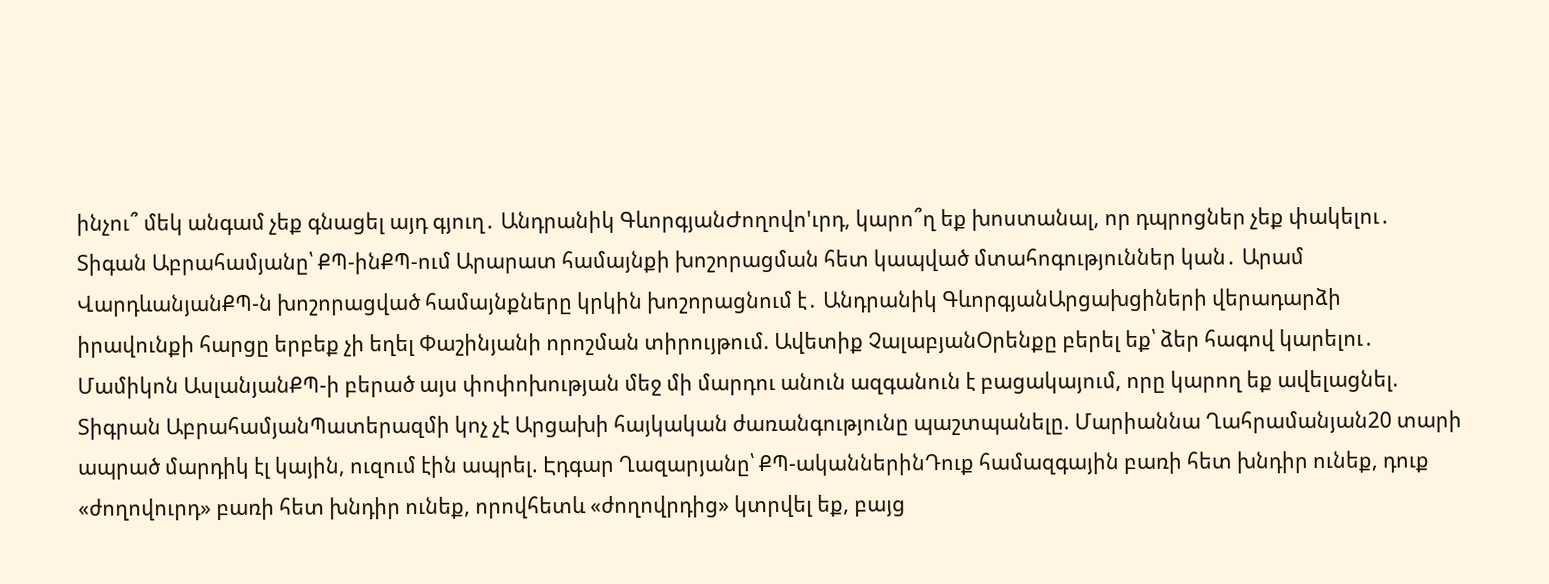ինչու՞ մեկ անգամ չեք գնացել այդ գյուղ․ Անդրանիկ ԳևորգյանԺողովո'ւրդ, կարո՞ղ եք խոստանալ, որ դպրոցներ չեք փակելու․ Տիգան Աբրահամյանը՝ ՔՊ-ինՔՊ-ում Արարատ համայնքի խոշորացման հետ կապված մտահոգություններ կան․ Արամ ՎարդևանյանՔՊ-ն խոշորացված համայնքները կրկին խոշորացնում է․ Անդրանիկ ԳևորգյանԱրցախցիների վերադարձի իրավունքի հարցը երբեք չի եղել Փաշինյանի որոշման տիրույթում. Ավետիք ՉալաբյանՕրենքը բերել եք՝ ձեր հագով կարելու․ Մամիկոն ԱսլանյանՔՊ-ի բերած այս փոփոխության մեջ մի մարդու անուն ազգանուն է բացակայում, որը կարող եք ավելացնել. Տիգրան ԱբրահամյանՊատերազմի կոչ չէ Արցախի հայկական ժառանգությունը պաշտպանելը. Մարիաննա Ղահրամանյան20 տարի ապրած մարդիկ էլ կային, ուզում էին ապրել. Էդգար Ղազարյանը՝ ՔՊ-ականներինԴուք համազգային բառի հետ խնդիր ունեք, դուք «ժողովուրդ» բառի հետ խնդիր ունեք, որովհետև «ժողովրդից» կտրվել եք, բայց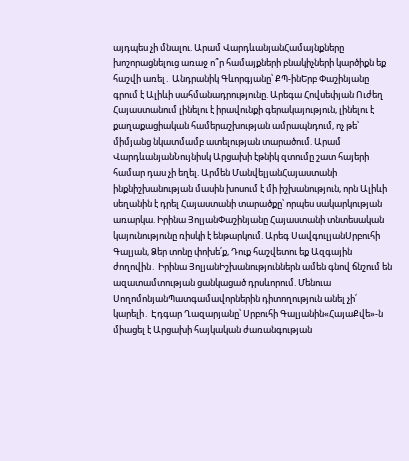այդպես չի մնալու. Արամ ՎարդևանյանՀամայնքները խոշորացնելուց առաջ ո՞ր համայքների բնակիչների կարծիքն եք հաշվի առել․ Անդրանիկ Գևորգյանը՝ ՔՊ-ինԵրբ Փաշինյանը գրում է Ալիևի սահմանադրությունը. Արեգա Հովսեփյան Ուժեղ Հայաստանում լինելու է իրավունքի գերակայություն, լինելու է քաղաքացիական համերաշխության ամրապնդում, ոչ թե՝ միմյանց նկատմամբ ատելության տարածում. Արամ ՎարդևանյանՆույնիսկ Արցախի էթնիկ զտումը շատ հայերի համար դաս չի եղել. Արմեն ՄանվելյանՀայաստանի ինքնիշխանության մասին խոսում է մի իշխանություն, որն Ալիևի սեղանին է դրել Հայաստանի տարածքը՝ որպես սակարկության առարկա. Իրինա ՅոլյանՓաշինյանը Հայաստանի տնտեսական կայունությունը ռիսկի է ենթարկում. Արեգ ՍավգուլյանՍրբուհի Գալյան, Ձեր տոնը փոխե՛ք, Դուք հաշվետու եք Ազգային ժողովին․ Իրինա ՅոլյանԻշխանություններն ամեն գնով ճնշում են ազատամտության ցանկացած դրսևորում. Մենուա ՍողոմոնյանՊատգամավորներին դիտողություն անել չի՛ կարելի․ Էդգար Ղազարյանը՝ Սրբուհի Գալյանին«ՀայաՔվե»-ն միացել է Արցախի հայկական ժառանգության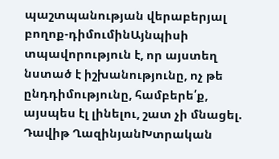պաշտպանության վերաբերյալ բողոք-դիմումինԱյնպիսի տպավորություն է, որ այստեղ նստած է իշխանությունը, ոչ թե ընդդիմությունը, համբերե՛ք, այսպես էլ լինելու, շատ չի մնացել. Դավիթ ՂազինյանԽտրական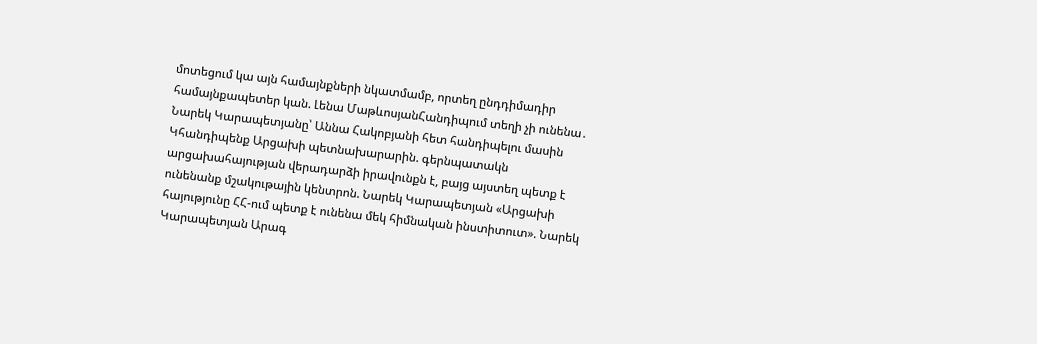մոտեցում կա այն համայնքների նկատմամբ, որտեղ ընդդիմադիր համայնքապետեր կան. Լենա ՄաթևոսյանՀանդիպում տեղի չի ունենա․ Նարեկ Կարապետյանը՝ Աննա Հակոբյանի հետ հանդիպելու մասին Կհանդիպենք Արցախի պետնախարարին. գերնպատակն արցախահայության վերադարձի իրավունքն է, բայց այստեղ պետք է ունենանք մշակութային կենտրոն. Նարեկ Կարապետյան «Արցախի հայությունը ՀՀ-ում պետք է ունենա մեկ հիմնական ինստիտուտ». Նարեկ Կարապետյան Արագ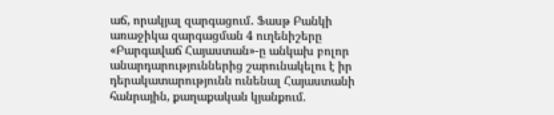աճ, որակյալ զարգացում․ Ֆասթ Բանկի առաջիկա զարգացման 4 ուղենիշերը «Բարգավաճ Հայաստան»-ը անկախ բոլոր անարդարություններից շարունակելու է իր դերակատարությունն ունենալ Հայաստանի հանրային, քաղաքական կյանքում.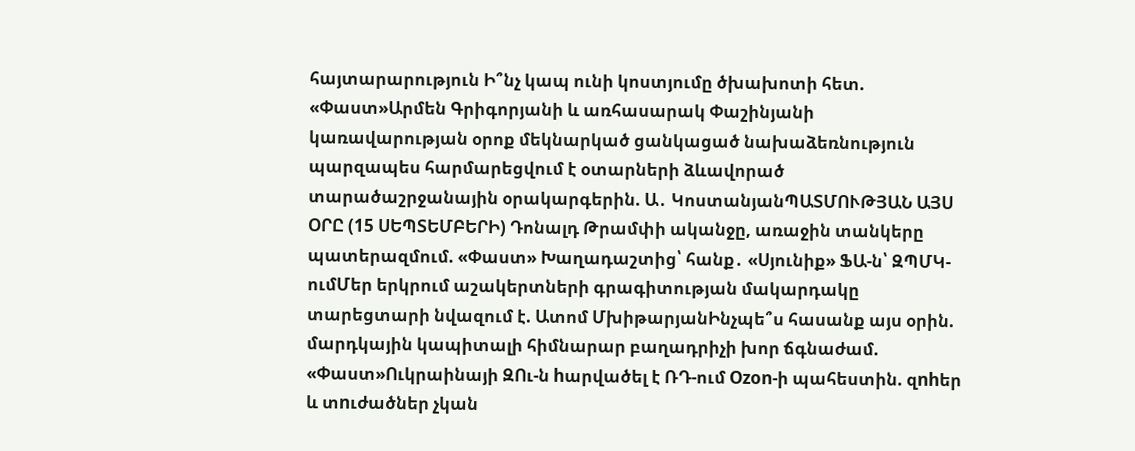հայտարարություն Ի՞նչ կապ ունի կոստյումը ծխախոտի հետ. «Փաստ»Արմեն Գրիգորյանի և առհասարակ Փաշինյանի կառավարության օրոք մեկնարկած ցանկացած նախաձեռնություն պարզապես հարմարեցվում է օտարների ձևավորած տարածաշրջանային օրակարգերին. Ա․ ԿոստանյանՊԱՏՄՈՒԹՅԱՆ ԱՅՍ ՕՐԸ (15 ՍԵՊՏԵՄԲԵՐԻ) Դոնալդ Թրամփի ականջը, առաջին տանկերը պատերազմում. «Փաստ» Խաղադաշտից՝ հանք․ «Սյունիք» ՖԱ-ն՝ ԶՊՄԿ-ումՄեր երկրում աշակերտների գրագիտության մակարդակը տարեցտարի նվազում է. Ատոմ ՄխիթարյանԻնչպե՞ս հասանք այս օրին. մարդկային կապիտալի հիմնարար բաղադրիչի խոր ճգնաժամ. «Փաստ»Ուկրաինայի ԶՈւ-ն hարվածել է ՌԴ-ում Ozon-ի պահեստին. զnhեր և տnւժածներ չկան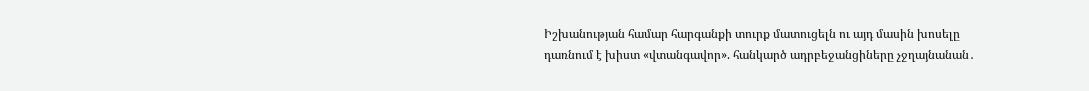Իշխանության համար հարգանքի տուրք մատուցելն ու այդ մասին խոսելը դառնում է խիստ «վտանգավոր». հանկարծ ադրբեջանցիները չջղայնանան․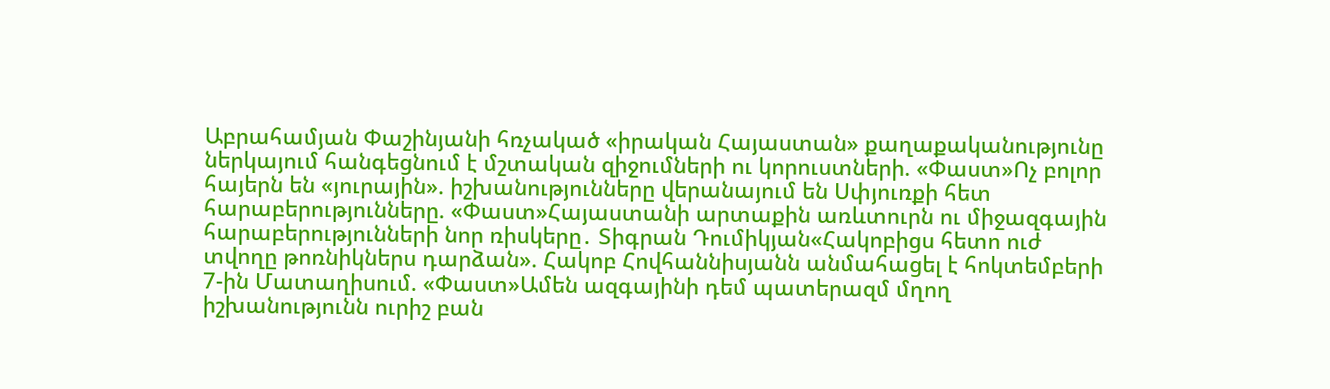Աբրահամյան Փաշինյանի հռչակած «իրական Հայաստան» քաղաքականությունը ներկայում հանգեցնում է մշտական զիջումների ու կորուստների. «Փաստ»Ոչ բոլոր հայերն են «յուրային». իշխանությունները վերանայում են Սփյուռքի հետ հարաբերությունները. «Փաստ»Հայաստանի արտաքին առևտուրն ու միջազգային հարաբերությունների նոր ռիսկերը․ Տիգրան Դումիկյան«Հակոբիցս հետո ուժ տվողը թոռնիկներս դարձան». Հակոբ Հովհաննիսյանն անմահացել է հոկտեմբերի 7-ին Մատաղիսում. «Փաստ»Ամեն ազգայինի դեմ պատերազմ մղող իշխանությունն ուրիշ բան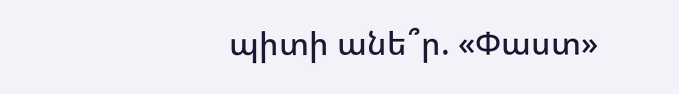պիտի անե՞ր. «Փաստ»